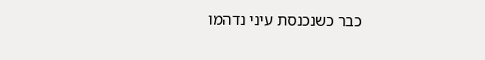כבר כשנכנסת עיני נדהמו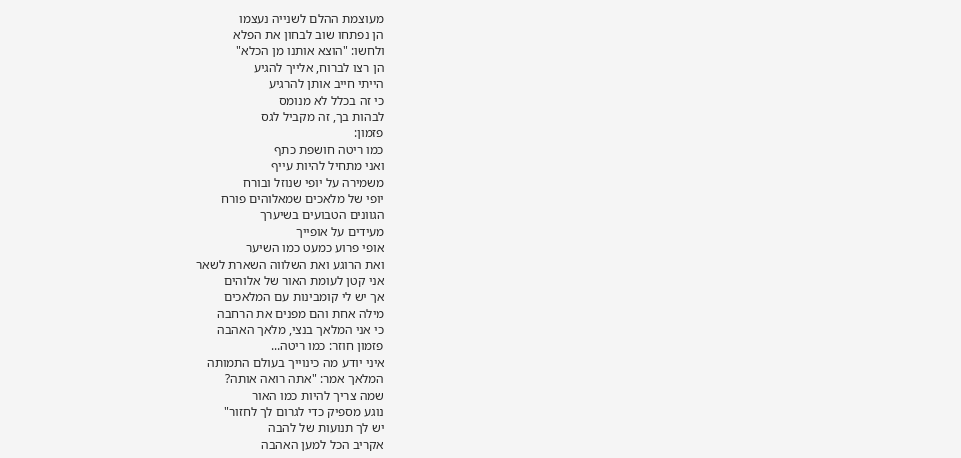מעוצמת ההלם לשנייה נעצמו
הן נפתחו שוב לבחון את הפלא
ולחשו: "הוצא אותנו מן הכלא"
הן רצו לברוח, אלייך להגיע
הייתי חייב אותן להרגיע
כי זה בכלל לא מנומס
לבהות בך, זה מקביל לגס
פזמון:
כמו ריטה חושפת כתף
ואני מתחיל להיות עייף
משמירה על יופי שנוזל ובורח
יופי של מלאכים שמאלוהים פורח
הגוונים הטבועים בשיערך
מעידים על אופייך
אופי פרוע כמעט כמו השיער
ואת הרוגע ואת השלווה השארת לשאר
אני קטן לעומת האור של אלוהים
אך יש לי קומבינות עם המלאכים
מילה אחת והם מפנים את הרחבה
כי אני המלאך בנצי, מלאך האהבה
פזמון חוזר: כמו ריטה...
איני יודע מה כינוייך בעולם התמותה
המלאך אמר: "אתה רואה אותה?
שמה צריך להיות כמו האור
נוגע מספיק כדי לגרום לך לחזור"
יש לך תנועות של להבה
אקריב הכל למען האהבה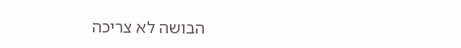הבושה לא צריכה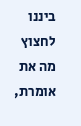ביננו לחצוץ
מה את אומרת,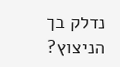נדלק בך הניצוץ?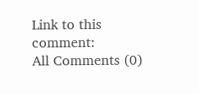Link to this comment:
All Comments (0)